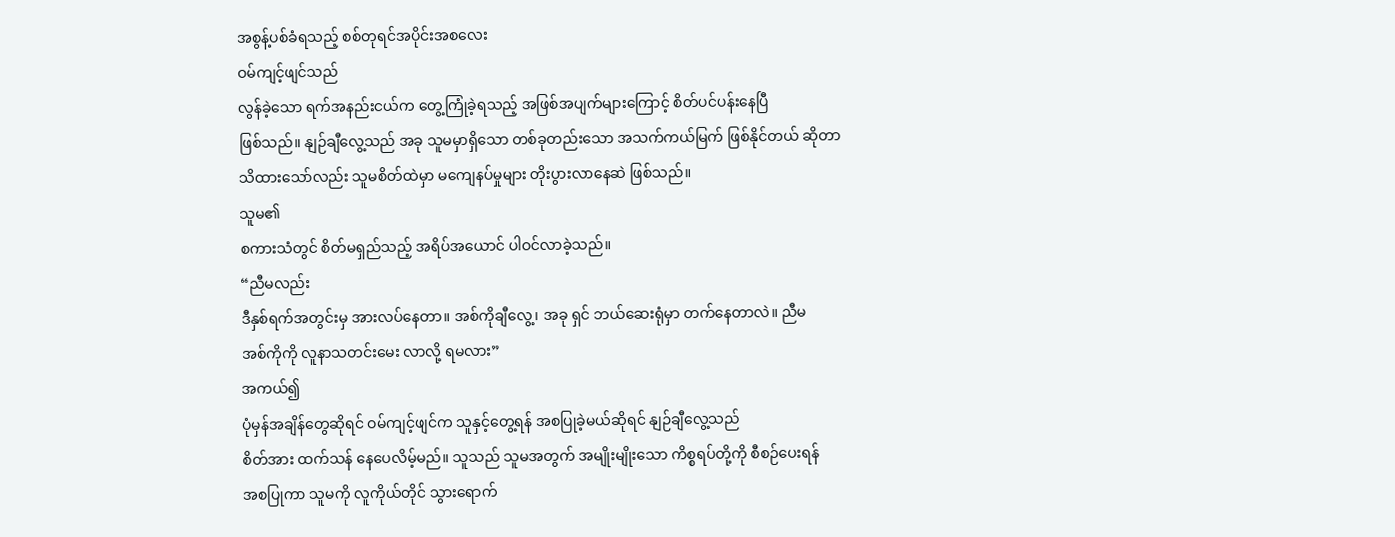အစွန့်ပစ်ခံရသည့် စစ်တုရင်အပိုင်းအစလေး
ဝမ်ကျင့်ဖျင်သည်
လွန်ခဲ့သော ရက်အနည်းငယ်က တွေ့ကြုံခဲ့ရသည့် အဖြစ်အပျက်များကြောင့် စိတ်ပင်ပန်းနေပြီ
ဖြစ်သည်။ နျဉ်ချီလွေ့သည် အခု သူမမှာရှိသော တစ်ခုတည်းသော အသက်ကယ်မြက် ဖြစ်နိုင်တယ် ဆိုတာ
သိထားသော်လည်း သူမစိတ်ထဲမှာ မကျေနပ်မှုများ တိုးပွားလာနေဆဲ ဖြစ်သည်။
သူမ၏
စကားသံတွင် စိတ်မရှည်သည့် အရိပ်အယောင် ပါဝင်လာခဲ့သည်။
“ညီမလည်း
ဒီနှစ်ရက်အတွင်းမှ အားလပ်နေတာ။ အစ်ကိုချီလွေ့၊ အခု ရှင် ဘယ်ဆေးရုံမှာ တက်နေတာလဲ။ ညီမ
အစ်ကိုကို လူနာသတင်းမေး လာလို့ ရမလား”
အကယ်၍
ပုံမှန်အချိန်တွေဆိုရင် ဝမ်ကျင့်ဖျင်က သူနှင့်တွေ့ရန် အစပြုခဲ့မယ်ဆိုရင် နျဉ်ချီလွေ့သည်
စိတ်အား ထက်သန် နေပေလိမ့်မည်။ သူသည် သူမအတွက် အမျိုးမျိုးသော ကိစ္စရပ်တို့ကို စီစဉ်ပေးရန်
အစပြုကာ သူမကို လူကိုယ်တိုင် သွားရောက်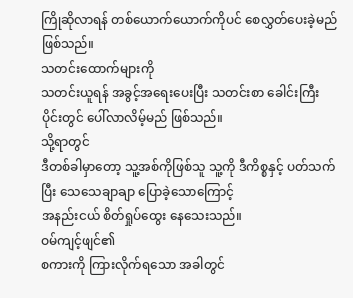ကြိုဆိုလာရန် တစ်ယောက်ယောက်ကိုပင် စေလွှတ်ပေးခဲ့မည်
ဖြစ်သည်။
သတင်းထောက်များကို
သတင်းယူရန် အခွင့်အရေးပေးပြီး သတင်းစာ ခေါင်းကြီးပိုင်းတွင် ပေါ်လာလိမ့်မည် ဖြစ်သည်။
သို့ရာတွင်
ဒီတစ်ခါမှာတော့ သူ့အစ်ကိုဖြစ်သူ သူ့ကို ဒီကိစ္စနှင့် ပတ်သက်ပြီး သေသေချာချာ ပြောခဲ့သောကြောင့်
အနည်းငယ် စိတ်ရှုပ်ထွေး နေသေးသည်။
ဝမ်ကျင့်ဖျင်၏
စကားကို ကြားလိုက်ရသော အခါတွင်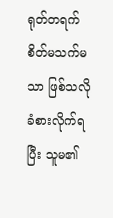ရုတ်တရက် စိတ်မသက်မသာ ဖြစ်သလို ခံစားလိုက်ရပြီး သူမ၏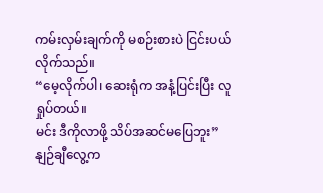ကမ်းလှမ်းချက်ကို မစဉ်းစားပဲ ငြင်းပယ် လိုက်သည်။
“မေ့လိုက်ပါ၊ ဆေးရုံက အနံ့ပြင်းပြီး လူရှုပ်တယ်။
မင်း ဒီကိုလာဖို့ သိပ်အဆင်မပြေဘူး”
နျဉ်ချီလွေ့က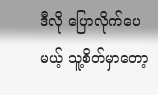ဒီလို ပြောလိုက်ပေမယ့် သူ့စိတ်မှာတော့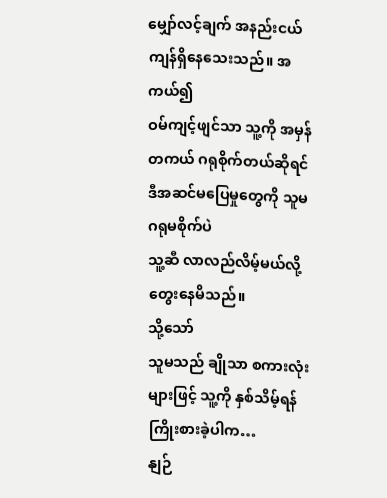မျှော်လင့်ချက် အနည်းငယ် ကျန်ရှိနေသေးသည်။ အကယ်၍
ဝမ်ကျင့်ဖျင်သာ သူ့ကို အမှန်တကယ် ဂရုစိုက်တယ်ဆိုရင် ဒီအဆင်မပြေမှုတွေကို သူမ ဂရုမစိုက်ပဲ
သူ့ဆီ လာလည်လိမ့်မယ်လို့ တွေးနေမိသည်။
သို့သော်
သူမသည် ချိုသာ စကားလုံးများဖြင့် သူ့ကို နှစ်သိမ့်ရန် ကြိုးစားခဲ့ပါက…
နျဉ်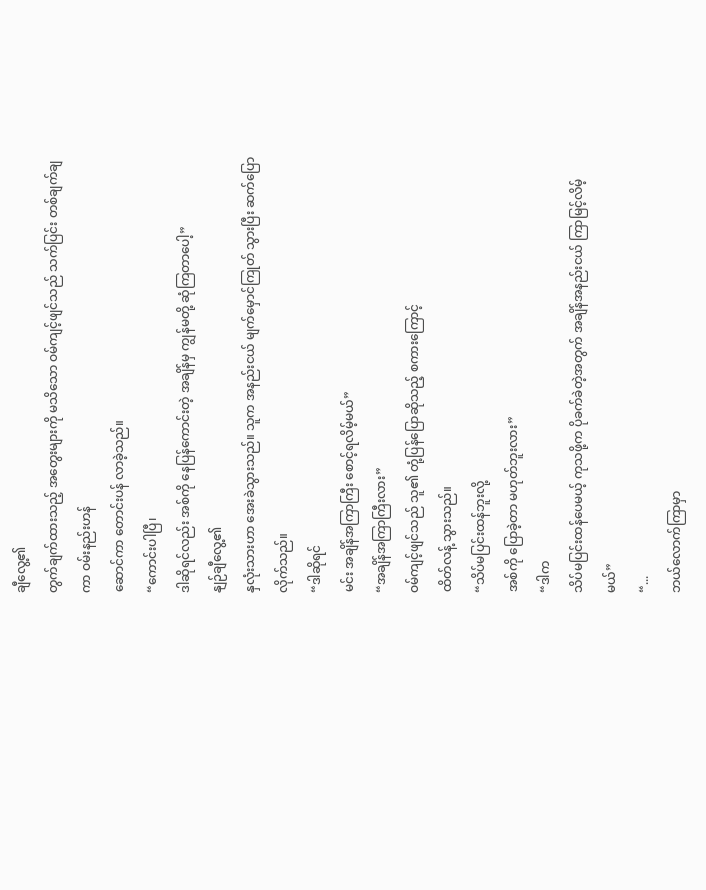ချီလွေ့၏
တွက်ချက်ထားသည့် အတွေးများကို မသိသော ဝမ်ကျင့်ဖျင်သည် သက်ပြင်း တစ်ချက်ချကာ ဝမ်းနည်းဟန်
ဆောင်ကာ တောင်းပန် လာခဲ့သည်။
“ကောင်းပါပြီ၊
ဒါဆိုရင်လည်း အစ်ကို နေပြန်ကောင်းတဲ့ အချိန်မှ ကျွန်မတို့ ဆုံကြတာပေါ့”
နျဉ်ချီလွေ့၏
နှလုံးသားဟာ အေးခဲသွားသည်။ သူက အနည်းငယ် မျက်မှောင်ကြုတ် သွားပြီး ဆက်ပြောလိုက်သည်။
“ဒါဆိုရင်
မင်း အချိန်အကြာကြီး စောင့်ရလိမ့်မယ်”
“အချိန်အကြာကြီးလား”
ဝမ်ကျင့်ဖျင်သည် သူ၏ တုံ့ပြန်ပြောဆိုသည့် စကားကြောင့်
ထိတ်လန့် သွားသည်။
“သိပ်မပြင်းထန်ဘူးလို့
အစ်ကို ပြောခဲ့တာ မဟုတ်ဘူးလား”
“ဒါက
သိပ်မပြင်းထန်ပေမယ့် ကုသဖို့က ပိုခက်ခဲတဲ့အတွက် အချိန်အနည်းငယ် ကြာမြင့်လိမ့်မယ်”
“...
ဘယ်လောက်ကြာမှာ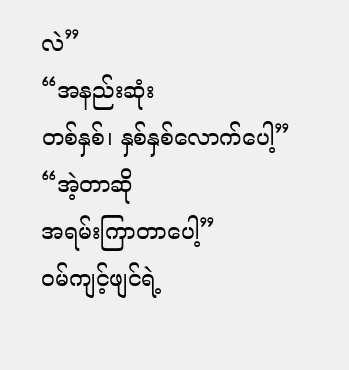လဲ”
“အနည်းဆုံး
တစ်နှစ်၊ နှစ်နှစ်လောက်ပေါ့”
“အဲ့တာဆို
အရမ်းကြာတာပေါ့”
ဝမ်ကျင့်ဖျင်ရဲ့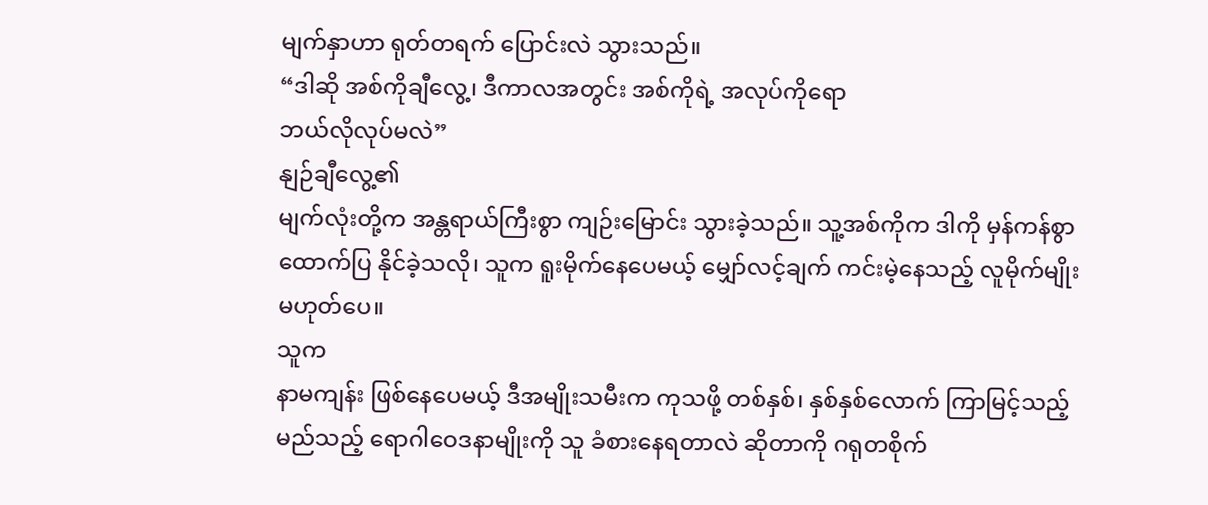မျက်နှာဟာ ရုတ်တရက် ပြောင်းလဲ သွားသည်။
“ဒါဆို အစ်ကိုချီလွေ့၊ ဒီကာလအတွင်း အစ်ကိုရဲ့ အလုပ်ကိုရော
ဘယ်လိုလုပ်မလဲ”
နျဉ်ချီလွေ့၏
မျက်လုံးတို့က အန္တရာယ်ကြီးစွာ ကျဉ်းမြောင်း သွားခဲ့သည်။ သူ့အစ်ကိုက ဒါကို မှန်ကန်စွာ
ထောက်ပြ နိုင်ခဲ့သလို၊ သူက ရူးမိုက်နေပေမယ့် မျှော်လင့်ချက် ကင်းမဲ့နေသည့် လူမိုက်မျိုး
မဟုတ်ပေ။
သူက
နာမကျန်း ဖြစ်နေပေမယ့် ဒီအမျိုးသမီးက ကုသဖို့ တစ်နှစ်၊ နှစ်နှစ်လောက် ကြာမြင့်သည့်
မည်သည့် ရောဂါဝေဒနာမျိုးကို သူ ခံစားနေရတာလဲ ဆိုတာကို ဂရုတစိုက်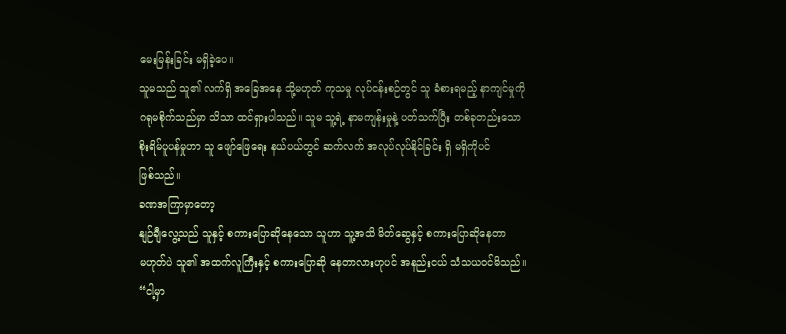မေးမြန်းခြင်း မရှိခဲ့ပေ။
သူမသည် သူ၏ လက်ရှိ အခြေအနေ သို့မဟုတ် ကုသမှု လုပ်ငန်းစဉ်တွင် သူ ခံစားရမည့် နာကျင်မှုကို
ဂရုမစိုက်သည်မှာ သိသာ ထင်ရှားပါသည်။ သူမ သူ့ရဲ့ နာမကျန်းမှုနဲ့ ပတ်သက်ပြီး တစ်ခုတည်းသော
စိုးရိမ်ပူပန်မှုဟာ သူ ဖျော်ဖြေရေး နယ်ပယ်တွင် ဆက်လက် အလုပ်လုပ်နိုင်ခြင်း ရှိ မရှိကိုပင်
ဖြစ်သည်။
ခဏအကြာမှာတော့
နျဉ်ချီလွေ့သည် သူနှင့် စကားပြောဆိုနေသော သူဟာ သူ့အသိ မိတ်ဆွေနှင့် စကားပြောဆိုနေတာ
မဟုတ်ပဲ သူ၏ အထက်လူကြီးနှင့် စကားပြောဆို နေတာလားဟုပင် အနည်းငယ် သံသယဝင်မိသည်။
“ငါ့မှာ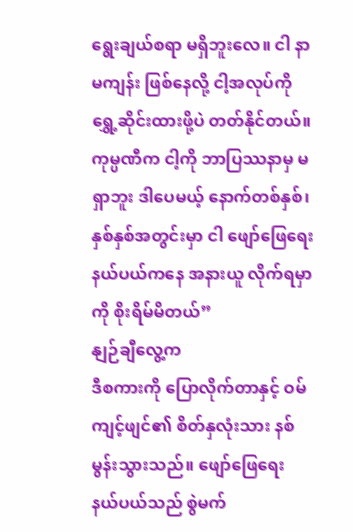ရွေးချယ်စရာ မရှိဘူးလေ။ ငါ နာမကျန်း ဖြစ်နေလို့ ငါ့အလုပ်ကို ရွှေ့ဆိုင်းထားဖို့ပဲ တတ်နိုင်တယ်။
ကုမ္ပဏီက ငါ့ကို ဘာပြဿနာမှ မရှာဘူး ဒါပေမယ့် နောက်တစ်နှစ်၊ နှစ်နှစ်အတွင်းမှာ ငါ ဖျော်ဖြေရေး
နယ်ပယ်ကနေ အနားယူ လိုက်ရမှာကို စိုးရိမ်မိတယ်”
နျဉ်ချီလွေ့က
ဒီစကားကို ပြောလိုက်တာနှင့် ဝမ်ကျင့်ဖျင်၏ စိတ်နှလုံးသား နစ်မွန်းသွားသည်။ ဖျော်ဖြေရေး
နယ်ပယ်သည် စွဲမက်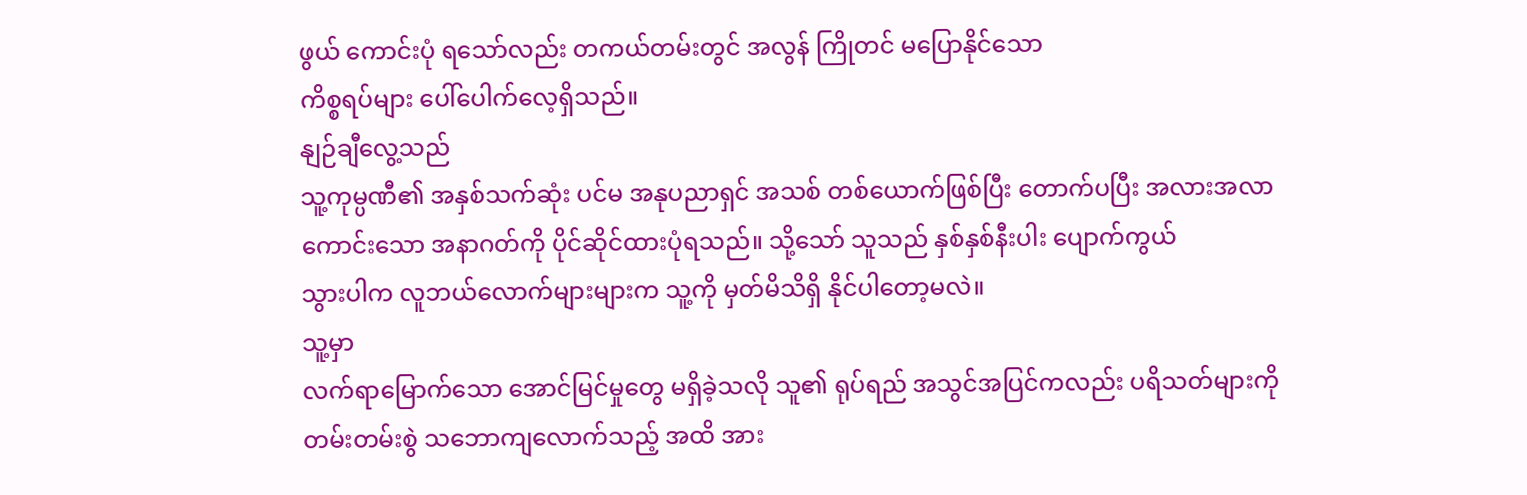ဖွယ် ကောင်းပုံ ရသော်လည်း တကယ်တမ်းတွင် အလွန် ကြိုတင် မပြောနိုင်သော
ကိစ္စရပ်များ ပေါ်ပေါက်လေ့ရှိသည်။
နျဉ်ချီလွေ့သည်
သူ့ကုမ္ပဏီ၏ အနှစ်သက်ဆုံး ပင်မ အနုပညာရှင် အသစ် တစ်ယောက်ဖြစ်ပြီး တောက်ပပြီး အလားအလာ
ကောင်းသော အနာဂတ်ကို ပိုင်ဆိုင်ထားပုံရသည်။ သို့သော် သူသည် နှစ်နှစ်နီးပါး ပျောက်ကွယ်
သွားပါက လူဘယ်လောက်များများက သူ့ကို မှတ်မိသိရှိ နိုင်ပါတော့မလဲ။
သူ့မှာ
လက်ရာမြောက်သော အောင်မြင်မှုတွေ မရှိခဲ့သလို သူ၏ ရုပ်ရည် အသွင်အပြင်ကလည်း ပရိသတ်များကို
တမ်းတမ်းစွဲ သဘောကျလောက်သည့် အထိ အား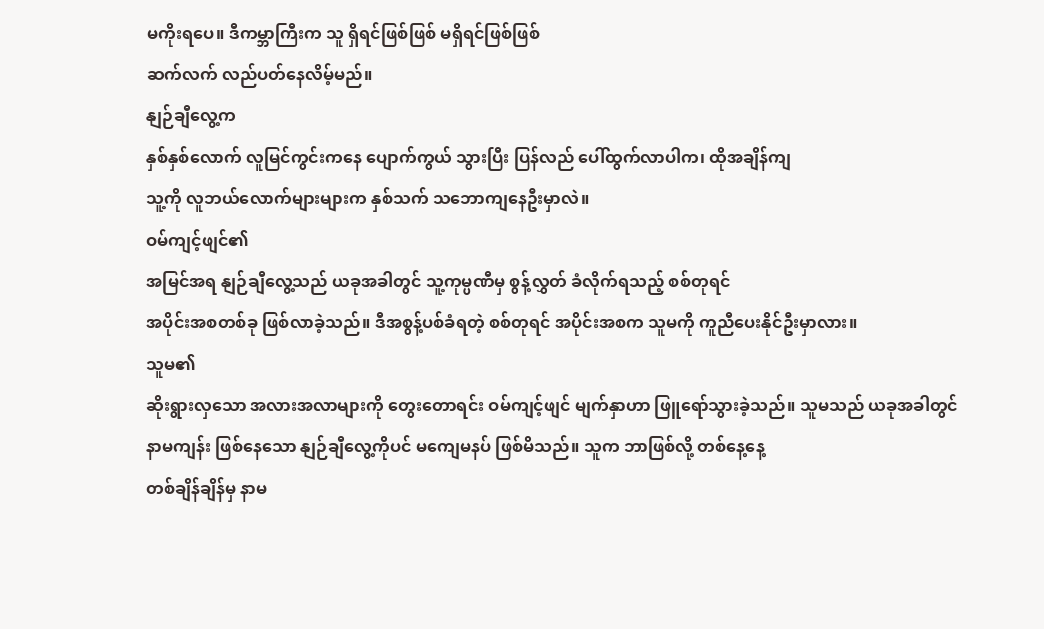မကိုးရပေ။ ဒီကမ္ဘာကြီးက သူ ရှိရင်ဖြစ်ဖြစ် မရှိရင်ဖြစ်ဖြစ်
ဆက်လက် လည်ပတ်နေလိမ့်မည်။
နျဉ်ချီလွေ့က
နှစ်နှစ်လောက် လူမြင်ကွင်းကနေ ပျောက်ကွယ် သွားပြီး ပြန်လည် ပေါ်ထွက်လာပါက၊ ထိုအချိန်ကျ
သူ့ကို လူဘယ်လောက်များများက နှစ်သက် သဘောကျနေဦးမှာလဲ။
ဝမ်ကျင့်ဖျင်၏
အမြင်အရ နျဉ်ချီလွေ့သည် ယခုအခါတွင် သူ့ကုမ္ပဏီမှ စွန့်လွှတ် ခံလိုက်ရသည့် စစ်တုရင်
အပိုင်းအစတစ်ခု ဖြစ်လာခဲ့သည်။ ဒီအစွန့်ပစ်ခံရတဲ့ စစ်တုရင် အပိုင်းအစက သူမကို ကူညီပေးနိုင်ဦးမှာလား။
သူမ၏
ဆိုးရွားလှသော အလားအလာများကို တွေးတောရင်း ဝမ်ကျင့်ဖျင် မျက်နှာဟာ ဖြူရော်သွားခဲ့သည်။ သူမသည် ယခုအခါတွင်
နာမကျန်း ဖြစ်နေသော နျဉ်ချီလွေ့ကိုပင် မကျေမနပ် ဖြစ်မိသည်။ သူက ဘာဖြစ်လို့ တစ်နေ့နေ့
တစ်ချိန်ချိန်မှ နာမ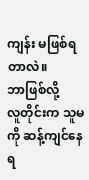ကျန်း မဖြစ်ရတာလဲ။
ဘာဖြစ်လို့
လူတိုင်းက သူမကို ဆန့်ကျင်နေရ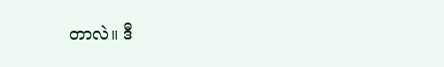တာလဲ။ ဒီ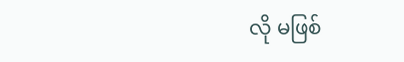လို မဖြစ်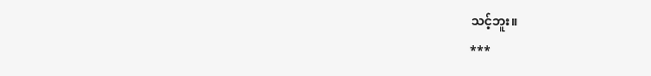သင့်ဘူး။
***